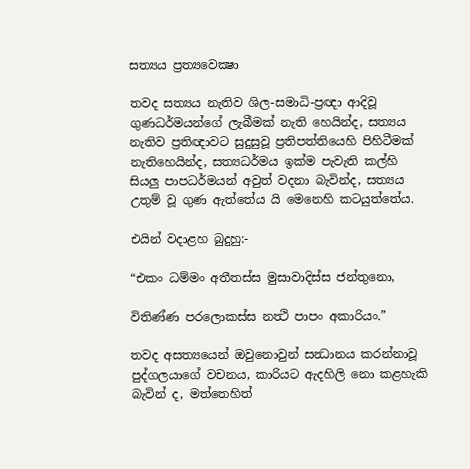සත්‍යය ප්‍රත්‍යවෙක්‍ෂා

තවද සත්‍යය නැතිව ශිල-සමාධි-ප්‍රඥා ආදිවූ ගුණධර්මයන්ගේ ලැබීමක් නැති හෙයින්ද, සත්‍යය නැතිව ප්‍රතිඥාවට සුදුසුවූ ප්‍රතිපත්තියෙහි පිහිටීමක් නැතිහෙයින්ද, සත්‍යධර්මය ඉක්ම පැවැති කල්හි සියලු පාපධර්මයන් අවුත් වදනා බැවින්ද, සත්‍යය උතුම් වූ ගුණ ඇත්තේය යි මෙනෙහි කටයුත්තේය.

එයින් වදාළහ බුදුහු:-

“එකං ධම්මං අතීතස්ස මුසාවාදිස්ස ජන්තුනො,

විතිණ්ණ පරලොකස්ස නත්‍ථි පාපං අකාරියං.”

තවද අසත්‍යයෙන් ඔවුනොවුන් සන්‍ධානය කරන්නාවූ පුද්ගලයාගේ වචනය, කාරියට ඇදහිලි නො කළහැකි බැවින් ද, මත්තෙහිත්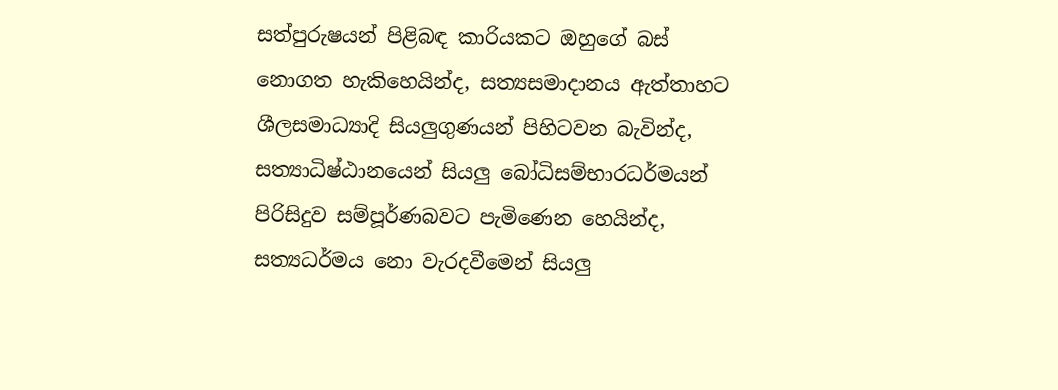සත්පුරුෂයන් පිළිබඳ කාරියකට ඔහුගේ බස් නොගත හැකිහෙයින්ද, සත්‍යසමාදානය ඇත්තාහට ශීලසමාධ්‍යාදි සියලුගුණයන් පිහිටවන බැවින්ද, සත්‍යාධිෂ්ඨානයෙන් සියලු බෝධිසම්භාරධර්මයන් පිරිසිදුව සම්පූර්ණබවට පැමිණෙන හෙයින්ද, සත්‍යධර්මය නො වැරදවීමෙන් සියලු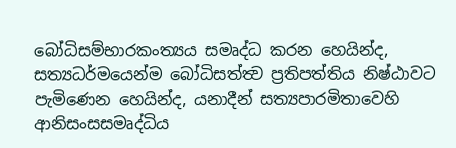බෝධිසම්භාරකංත්‍යය සමෘද්ධ කරන හෙයින්ද, සත්‍යධර්මයෙන්ම බෝධිසත්ත්‍ව ප්‍රතිපත්තිය නිෂ්ඨාවට පැමිණෙන හෙයින්ද, යනාදීන් සත්‍යපාරමිතාවෙහි ආනිසංසසමෘද්ධිය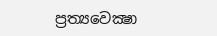ප්‍රත්‍යවෙක්‍ෂා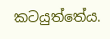කටයුත්තේය.